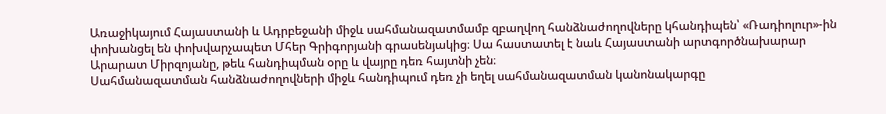Առաջիկայում Հայաստանի և Ադրբեջանի միջև սահմանազատմամբ զբաղվող հանձնաժողովները կհանդիպեն՝ «Ռադիոլուր»-ին փոխանցել են փոխվարչապետ Մհեր Գրիգորյանի գրասենյակից։ Սա հաստատել է նաև Հայաստանի արտգործնախարար Արարատ Միրզոյանը, թեև հանդիպման օրը և վայրը դեռ հայտնի չեն։
Սահմանազատման հանձնաժողովների միջև հանդիպում դեռ չի եղել սահմանազատման կանոնակարգը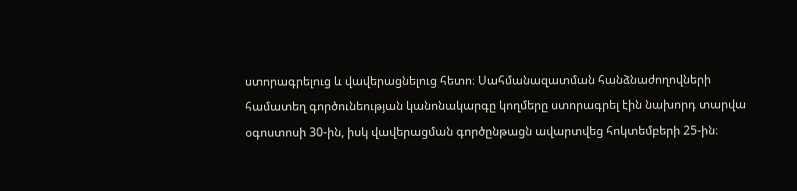ստորագրելուց և վավերացնելուց հետո։ Սահմանազատման հանձնաժողովների համատեղ գործունեության կանոնակարգը կողմերը ստորագրել էին նախորդ տարվա օգոստոսի 30-ին, իսկ վավերացման գործընթացն ավարտվեց հոկտեմբերի 25-ին։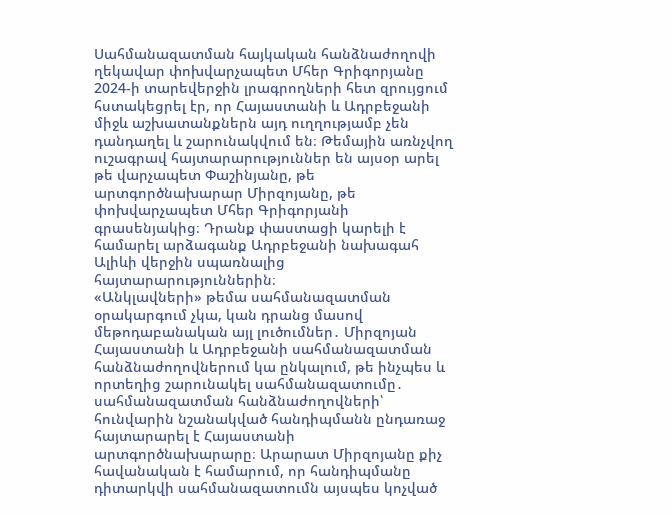Սահմանազատման հայկական հանձնաժողովի ղեկավար փոխվարչապետ Մհեր Գրիգորյանը 2024-ի տարեվերջին լրագրողների հետ զրույցում հստակեցրել էր, որ Հայաստանի և Ադրբեջանի միջև աշխատանքներն այդ ուղղությամբ չեն դանդաղել և շարունակվում են։ Թեմային առնչվող ուշագրավ հայտարարություններ են այսօր արել թե վարչապետ Փաշինյանը, թե արտգործնախարար Միրզոյանը, թե փոխվարչապետ Մհեր Գրիգորյանի գրասենյակից։ Դրանք փաստացի կարելի է համարել արձագանք Ադրբեջանի նախագահ Ալիևի վերջին սպառնալից հայտարարություններին։
«Անկլավների» թեմա սահմանազատման օրակարգում չկա, կան դրանց մասով մեթոդաբանական այլ լուծումներ․ Միրզոյան
Հայաստանի և Ադրբեջանի սահմանազատման հանձնաժողովներում կա ընկալում, թե ինչպես և որտեղից շարունակել սահմանազատումը․ սահմանազատման հանձնաժողովների՝ հունվարին նշանակված հանդիպմանն ընդառաջ հայտարարել է Հայաստանի արտգործնախարարը։ Արարատ Միրզոյանը քիչ հավանական է համարում, որ հանդիպմանը դիտարկվի սահմանազատումն այսպես կոչված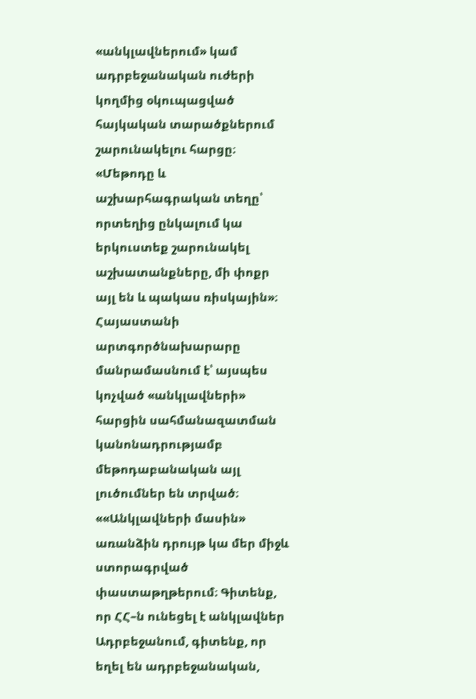«անկլավներում» կամ ադրբեջանական ուժերի կողմից օկուպացված հայկական տարածքներում շարունակելու հարցը։
«Մեթոդը և աշխարհագրական տեղը՝ որտեղից ընկալում կա երկուստեք շարունակել աշխատանքները, մի փոքր այլ են և պակաս ռիսկային»։
Հայաստանի արտգործնախարարը մանրամասնում է՝ այսպես կոչված «անկլավների» հարցին սահմանազատման կանոնադրությամբ մեթոդաբանական այլ լուծումներ են տրված։
««Անկլավների մասին» առանձին դրույթ կա մեր միջև ստորագրված փաստաթղթերում։ Գիտենք, որ ՀՀ–ն ունեցել է անկլավներ Ադրբեջանում, գիտենք, որ եղել են ադրբեջանական,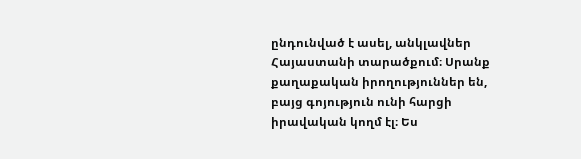ընդունված է ասել, անկլավներ Հայաստանի տարածքում։ Սրանք քաղաքական իրողություններ են, բայց գոյություն ունի հարցի իրավական կողմ էլ։ Ես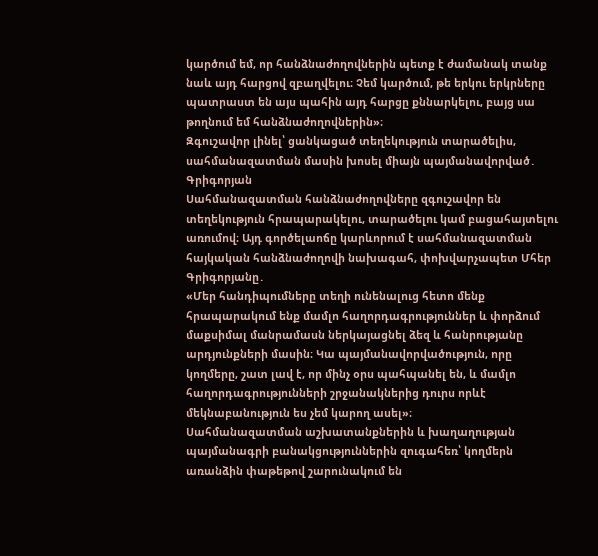կարծում եմ, որ հանձնաժողովներին պետք է ժամանակ տանք նաև այդ հարցով զբաղվելու։ Չեմ կարծում, թե երկու երկրները պատրաստ են այս պահին այդ հարցը քննարկելու, բայց սա թողնում եմ հանձնաժողովներին»։
Զգուշավոր լինել՝ ցանկացած տեղեկություն տարածելիս, սահմանազատման մասին խոսել միայն պայմանավորված․ Գրիգորյան
Սահմանազատման հանձնաժողովները զգուշավոր են տեղեկություն հրապարակելու, տարածելու կամ բացահայտելու առումով։ Այդ գործելաոճը կարևորում է սահմանազատման հայկական հանձնաժողովի նախագահ, փոխվարչապետ Մհեր Գրիգորյանը․
«Մեր հանդիպումները տեղի ունենալուց հետո մենք հրապարակում ենք մամլո հաղորդագրություններ և փորձում մաքսիմալ մանրամասն ներկայացնել ձեզ և հանրությանը արդյունքների մասին։ Կա պայմանավորվածություն, որը կողմերը, շատ լավ է, որ մինչ օրս պահպանել են, և մամլո հաղորդագրությունների շրջանակներից դուրս որևէ մեկնաբանություն ես չեմ կարող ասել»։
Սահմանազատման աշխատանքներին և խաղաղության պայմանագրի բանակցություններին զուգահեռ՝ կողմերն առանձին փաթեթով շարունակում են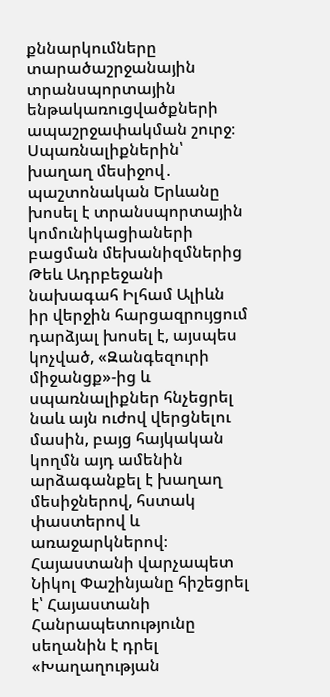քննարկումները տարածաշրջանային տրանսպորտային ենթակառուցվածքների ապաշրջափակման շուրջ։
Սպառնալիքներին՝ խաղաղ մեսիջով․ պաշտոնական Երևանը խոսել է տրանսպորտային կոմունիկացիաների բացման մեխանիզմներից
Թեև Ադրբեջանի նախագահ Իլհամ Ալիևն իր վերջին հարցազրույցում դարձյալ խոսել է, այսպես կոչված, «Զանգեզուրի միջանցք»-ից և սպառնալիքներ հնչեցրել նաև այն ուժով վերցնելու մասին, բայց հայկական կողմն այդ ամենին արձագանքել է խաղաղ մեսիջներով, հստակ փաստերով և առաջարկներով։
Հայաստանի վարչապետ Նիկոլ Փաշինյանը հիշեցրել է՝ Հայաստանի Հանրապետությունը սեղանին է դրել «Խաղաղության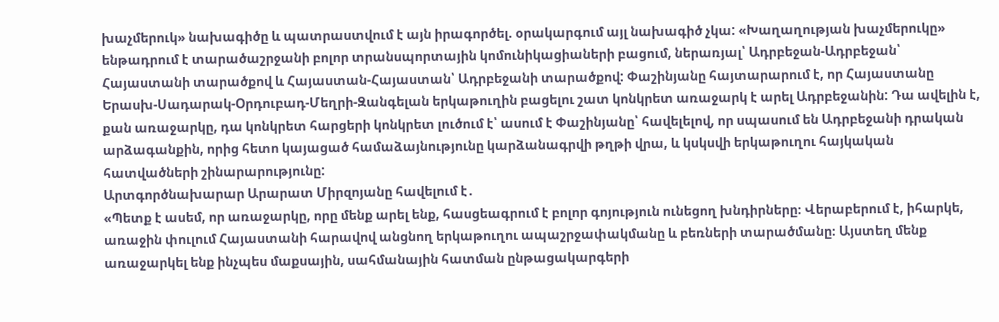խաչմերուկ» նախագիծը և պատրաստվում է այն իրագործել. օրակարգում այլ նախագիծ չկա: «Խաղաղության խաչմերուկը» ենթադրում է տարածաշրջանի բոլոր տրանսպորտային կոմունիկացիաների բացում, ներառյալ՝ Ադրբեջան-Ադրբեջան՝ Հայաստանի տարածքով և Հայաստան-Հայաստան՝ Ադրբեջանի տարածքով: Փաշինյանը հայտարարում է, որ Հայաստանը Երասխ-Սադարակ-Օրդուբադ-Մեղրի-Զանգելան երկաթուղին բացելու շատ կոնկրետ առաջարկ է արել Ադրբեջանին: Դա ավելին է, քան առաջարկը, դա կոնկրետ հարցերի կոնկրետ լուծում է՝ ասում է Փաշինյանը՝ հավելելով, որ սպասում են Ադրբեջանի դրական արձագանքին, որից հետո կայացած համաձայնությունը կարձանագրվի թղթի վրա, և կսկսվի երկաթուղու հայկական հատվածների շինարարությունը:
Արտգործնախարար Արարատ Միրզոյանը հավելում է․
«Պետք է ասեմ, որ առաջարկը, որը մենք արել ենք, հասցեագրում է բոլոր գոյություն ունեցող խնդիրները։ Վերաբերում է, իհարկե, առաջին փուլում Հայաստանի հարավով անցնող երկաթուղու ապաշրջափակմանը և բեռների տարածմանը։ Այստեղ մենք առաջարկել ենք ինչպես մաքսային, սահմանային հատման ընթացակարգերի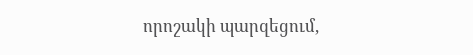որոշակի պարզեցում,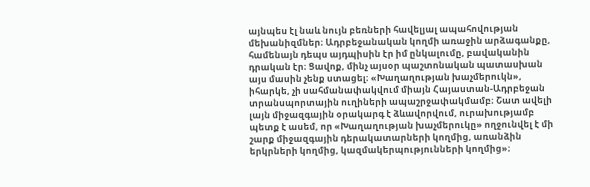այնպես էլ նաև նույն բեռների հավելյալ ապահովության մեխանիզմներ։ Ադրբեջանական կողմի առաջին արձագանքը, համենայն դեպս այդպիսին էր իմ ընկալումը, բավականին դրական էր։ Ցավոք, մինչ այսօր պաշտոնական պատասխան այս մասին չենք ստացել։ «Խաղաղության խաչմերուկն», իհարկե, չի սահմանափակվում միայն Հայաստան-Ադրբեջան տրանսպորտային ուղիների ապաշրջափակմամբ։ Շատ ավելի լայն միջազգային օրակարգ է ձևավորվում, ուրախությամբ պետք է ասեմ, որ «Խաղաղության խաչմերուկը» ողջունվել է մի շարք միջազգային դերակատարների կողմից, առանձին երկրների կողմից, կազմակերպությունների կողմից»։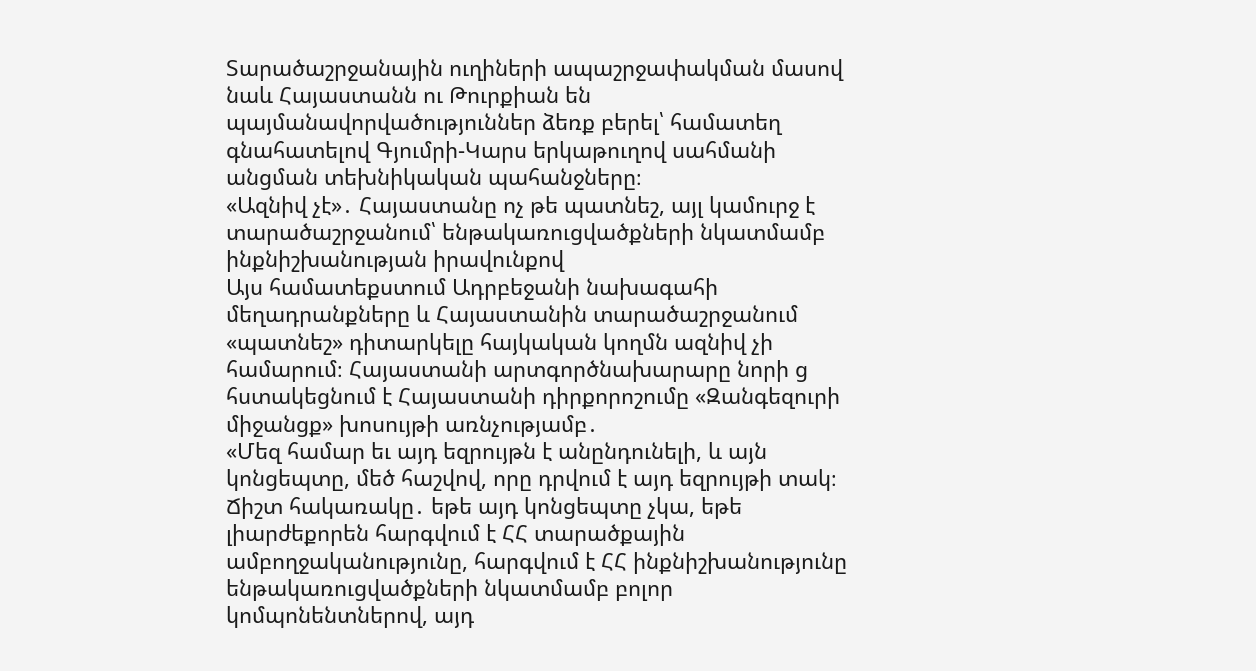Տարածաշրջանային ուղիների ապաշրջափակման մասով նաև Հայաստանն ու Թուրքիան են պայմանավորվածություններ ձեռք բերել՝ համատեղ գնահատելով Գյումրի-Կարս երկաթուղով սահմանի անցման տեխնիկական պահանջները։
«Ազնիվ չէ»․ Հայաստանը ոչ թե պատնեշ, այլ կամուրջ է տարածաշրջանում՝ ենթակառուցվածքների նկատմամբ ինքնիշխանության իրավունքով
Այս համատեքստում Ադրբեջանի նախագահի մեղադրանքները և Հայաստանին տարածաշրջանում «պատնեշ» դիտարկելը հայկական կողմն ազնիվ չի համարում։ Հայաստանի արտգործնախարարը նորի ց հստակեցնում է Հայաստանի դիրքորոշումը «Զանգեզուրի միջանցք» խոսույթի առնչությամբ․
«Մեզ համար եւ այդ եզրույթն է անընդունելի, և այն կոնցեպտը, մեծ հաշվով, որը դրվում է այդ եզրույթի տակ։ Ճիշտ հակառակը․ եթե այդ կոնցեպտը չկա, եթե լիարժեքորեն հարգվում է ՀՀ տարածքային ամբողջականությունը, հարգվում է ՀՀ ինքնիշխանությունը ենթակառուցվածքների նկատմամբ բոլոր կոմպոնենտներով, այդ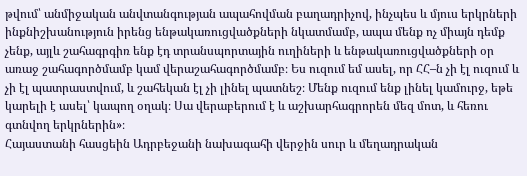թվում՝ անմիջական անվտանգության ապահովման բաղադրիչով, ինչպես և մյուս երկրների ինքնիշխանություն իրենց ենթակառուցվածքների նկատմամբ, ապա մենք ոչ միայն դեմք չենք, այլև շահագրգիռ ենք էդ տրանսպորտային ուղիների և ենթակառուցվածքների օր առաջ շահագործմամբ կամ վերաշահագործմամբ։ Ես ուզում եմ ասել, որ ՀՀ–ն չի էլ ուզում և չի էլ պատրաստվում, և շահեկան էլ չի լինել պատնեշ։ Մենք ուզում ենք լինել կամուրջ, եթե կարելի է ասել՝ կապող օղակ։ Սա վերաբերում է և աշխարհագրորեն մեզ մոտ, և հեռու գտնվող երկրներին»։
Հայաստանի հասցեին Ադրբեջանի նախագահի վերջին սուր և մեղադրական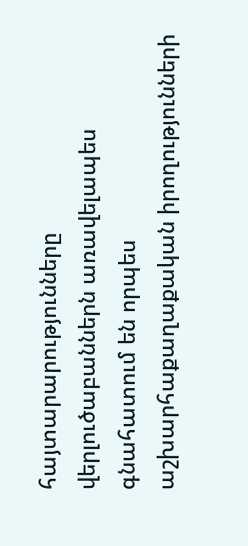հայտարարությունները վերլուծաբաններն առավելապես գնահատում են որպես աշխարհաքաղաքական իրողությունների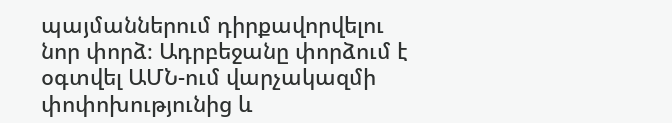պայմաններում դիրքավորվելու նոր փորձ։ Ադրբեջանը փորձում է օգտվել ԱՄՆ-ում վարչակազմի փոփոխությունից և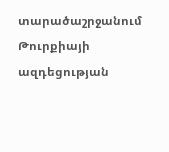տարածաշրջանում Թուրքիայի ազդեցության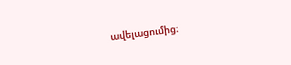ավելացումից։